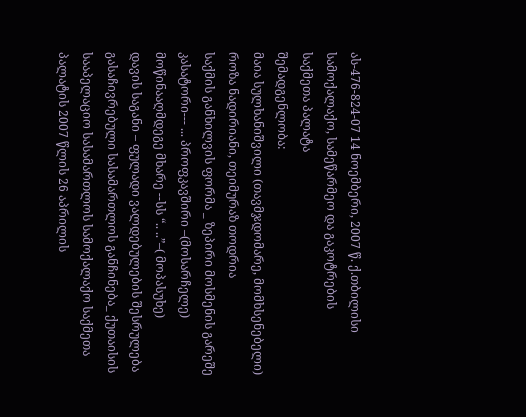ას-476-824-07 14 ნოემბერი, 2007 წ. ქ.თბილისი
სამოქალაქო, სამეწარმეო და გაკოტრების
საქმეთა პალატა
შემადგენლობა:
მაია სულხანიშვილი (თავმჯდომარე, მომხსენებელი)
როზა ნადირიანი, თეიმურაზ თოდრია
საქმის განხილვის ფორმა _ ზეპირი მოსმენის გარეშე
კასატორი--- ... პროფკავშირი –(მოსარჩელე)
მოწინააღმდეგე მხარე --სს “.. ..”–( მოპასუხე)
დავის საგანი – ფულადი ვალდებულების შესრულება
გასაჩივრებული სასამართლოს განჩინება_ ქუთაისის სააპელაციო სასამართლოს სამოქალაქო საქმეთა პალატის 2007 წლის 26 აპრილის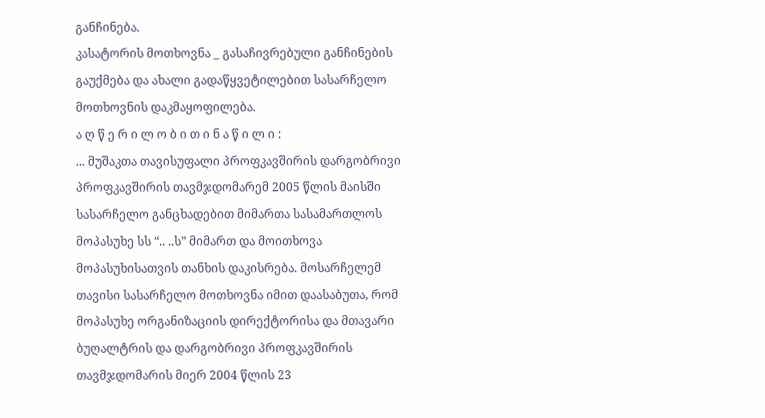განჩინება.
კასატორის მოთხოვნა _ გასაჩივრებული განჩინების გაუქმება და ახალი გადაწყვეტილებით სასარჩელო მოთხოვნის დაკმაყოფილება.
ა ღ წ ე რ ი ლ ო ბ ი თ ი ნ ა წ ი ლ ი :
... მუშაკთა თავისუფალი პროფკავშირის დარგობრივი პროფკავშირის თავმჯდომარემ 2005 წლის მაისში სასარჩელო განცხადებით მიმართა სასამართლოს მოპასუხე სს “.. ..ს” მიმართ და მოითხოვა მოპასუხისათვის თანხის დაკისრება. მოსარჩელემ თავისი სასარჩელო მოთხოვნა იმით დაასაბუთა, რომ მოპასუხე ორგანიზაციის დირექტორისა და მთავარი ბუღალტრის და დარგობრივი პროფკავშირის თავმჯდომარის მიერ 2004 წლის 23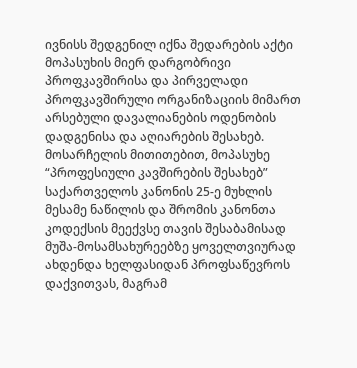ივნისს შედგენილ იქნა შედარების აქტი მოპასუხის მიერ დარგობრივი პროფკავშირისა და პირველადი პროფკავშირული ორგანიზაციის მიმართ არსებული დავალიანების ოდენობის დადგენისა და აღიარების შესახებ. მოსარჩელის მითითებით, მოპასუხე “პროფესიული კავშირების შესახებ” საქართველოს კანონის 25-ე მუხლის მესამე ნაწილის და შრომის კანონთა კოდექსის მეექვსე თავის შესაბამისად მუშა-მოსამსახურეებზე ყოველთვიურად ახდენდა ხელფასიდან პროფსაწევროს დაქვითვას, მაგრამ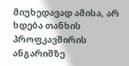მიუხედავად ამისა, არ ხდება თანხის პროფკავშირის ანგარიშზე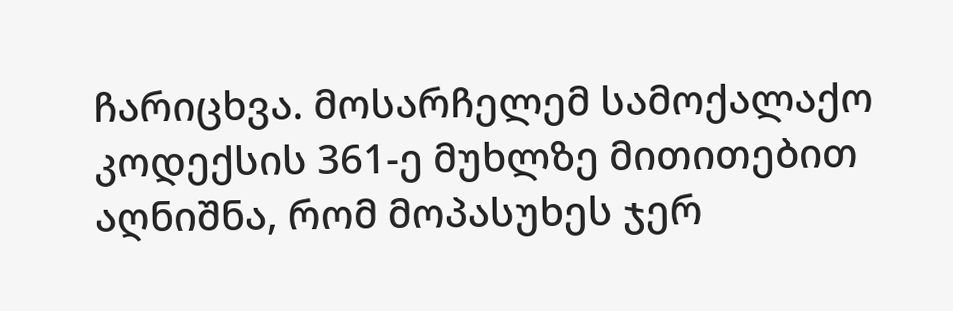ჩარიცხვა. მოსარჩელემ სამოქალაქო კოდექსის 361-ე მუხლზე მითითებით აღნიშნა, რომ მოპასუხეს ჯერ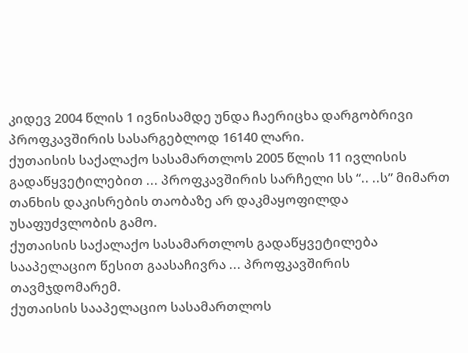კიდევ 2004 წლის 1 ივნისამდე უნდა ჩაერიცხა დარგობრივი პროფკავშირის სასარგებლოდ 16140 ლარი.
ქუთაისის საქალაქო სასამართლოს 2005 წლის 11 ივლისის გადაწყვეტილებით ... პროფკავშირის სარჩელი სს “.. ..ს” მიმართ თანხის დაკისრების თაობაზე არ დაკმაყოფილდა უსაფუძვლობის გამო.
ქუთაისის საქალაქო სასამართლოს გადაწყვეტილება სააპელაციო წესით გაასაჩივრა ... პროფკავშირის თავმჯდომარემ.
ქუთაისის სააპელაციო სასამართლოს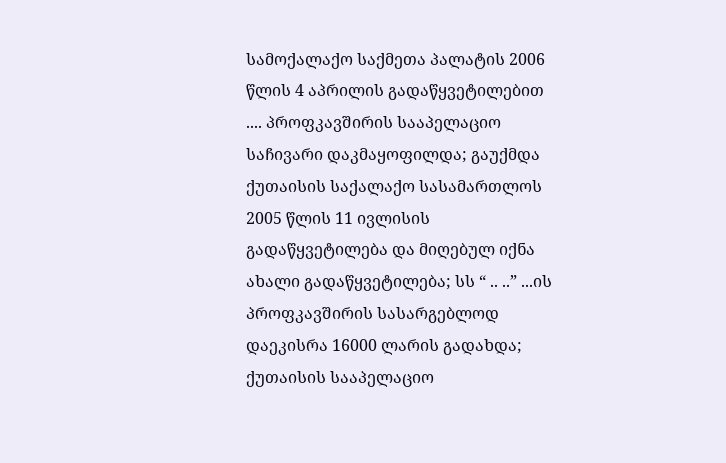სამოქალაქო საქმეთა პალატის 2006 წლის 4 აპრილის გადაწყვეტილებით .... პროფკავშირის სააპელაციო საჩივარი დაკმაყოფილდა; გაუქმდა ქუთაისის საქალაქო სასამართლოს 2005 წლის 11 ივლისის გადაწყვეტილება და მიღებულ იქნა ახალი გადაწყვეტილება; სს “ .. ..” ...ის პროფკავშირის სასარგებლოდ დაეკისრა 16000 ლარის გადახდა;
ქუთაისის სააპელაციო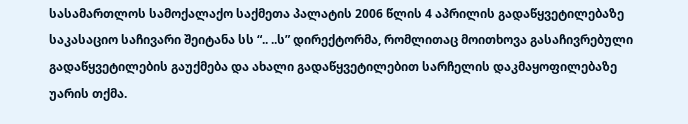სასამართლოს სამოქალაქო საქმეთა პალატის 2006 წლის 4 აპრილის გადაწყვეტილებაზე საკასაციო საჩივარი შეიტანა სს “.. ..ს” დირექტორმა, რომლითაც მოითხოვა გასაჩივრებული გადაწყვეტილების გაუქმება და ახალი გადაწყვეტილებით სარჩელის დაკმაყოფილებაზე უარის თქმა.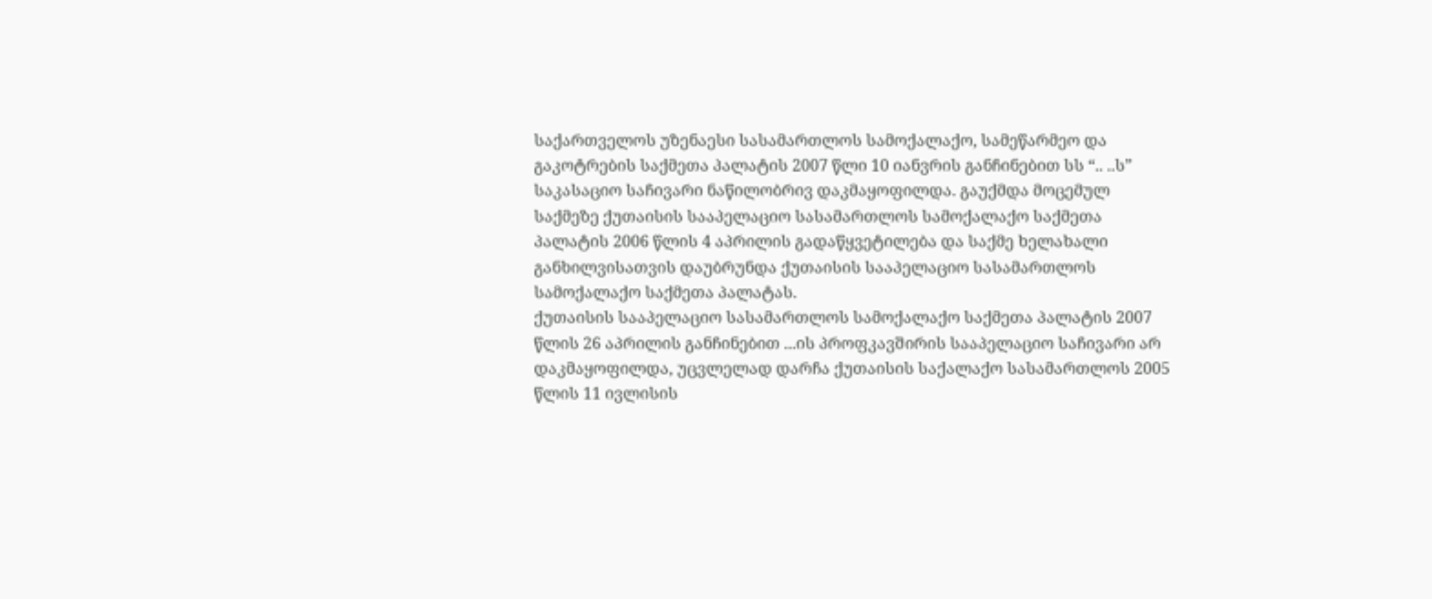საქართველოს უზენაესი სასამართლოს სამოქალაქო, სამეწარმეო და გაკოტრების საქმეთა პალატის 2007 წლი 10 იანვრის განჩინებით სს “.. ..ს” საკასაციო საჩივარი ნაწილობრივ დაკმაყოფილდა. გაუქმდა მოცემულ საქმეზე ქუთაისის სააპელაციო სასამართლოს სამოქალაქო საქმეთა პალატის 2006 წლის 4 აპრილის გადაწყვეტილება და საქმე ხელახალი განხილვისათვის დაუბრუნდა ქუთაისის სააპელაციო სასამართლოს სამოქალაქო საქმეთა პალატას.
ქუთაისის სააპელაციო სასამართლოს სამოქალაქო საქმეთა პალატის 2007 წლის 26 აპრილის განჩინებით ...ის პროფკავშირის სააპელაციო საჩივარი არ დაკმაყოფილდა, უცვლელად დარჩა ქუთაისის საქალაქო სასამართლოს 2005 წლის 11 ივლისის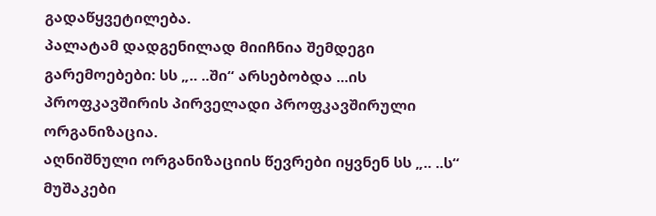გადაწყვეტილება.
პალატამ დადგენილად მიიჩნია შემდეგი გარემოებები: სს „.. ..ში“ არსებობდა ...ის პროფკავშირის პირველადი პროფკავშირული ორგანიზაცია.
აღნიშნული ორგანიზაციის წევრები იყვნენ სს „.. ..ს“ მუშაკები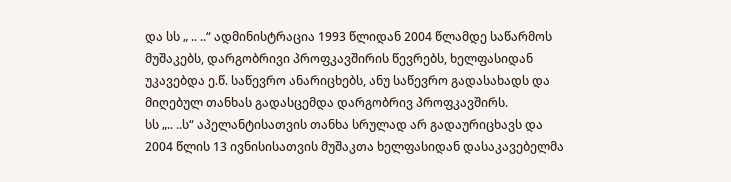და სს „ .. ..“ ადმინისტრაცია 1993 წლიდან 2004 წლამდე საწარმოს მუშაკებს, დარგობრივი პროფკავშირის წევრებს, ხელფასიდან უკავებდა ე.წ. საწევრო ანარიცხებს, ანუ საწევრო გადასახადს და მიღებულ თანხას გადასცემდა დარგობრივ პროფკავშირს.
სს „.. ..ს“ აპელანტისათვის თანხა სრულად არ გადაურიცხავს და 2004 წლის 13 ივნისისათვის მუშაკთა ხელფასიდან დასაკავებელმა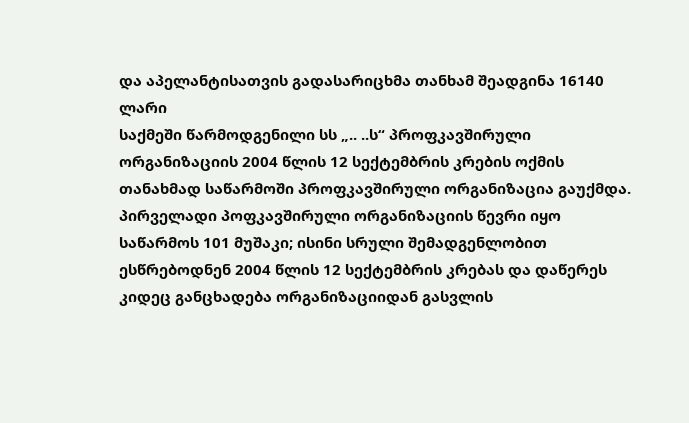და აპელანტისათვის გადასარიცხმა თანხამ შეადგინა 16140 ლარი
საქმეში წარმოდგენილი სს „.. ..ს“ პროფკავშირული ორგანიზაციის 2004 წლის 12 სექტემბრის კრების ოქმის თანახმად საწარმოში პროფკავშირული ორგანიზაცია გაუქმდა.
პირველადი პოფკავშირული ორგანიზაციის წევრი იყო საწარმოს 101 მუშაკი; ისინი სრული შემადგენლობით ესწრებოდნენ 2004 წლის 12 სექტემბრის კრებას და დაწერეს კიდეც განცხადება ორგანიზაციიდან გასვლის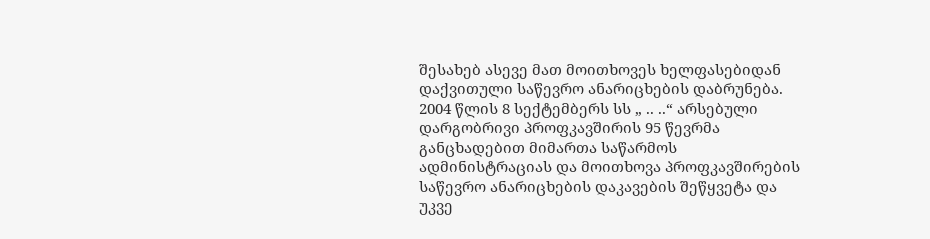შესახებ ასევე მათ მოითხოვეს ხელფასებიდან დაქვითული საწევრო ანარიცხების დაბრუნება.
2004 წლის 8 სექტემბერს სს „ .. ..“ არსებული დარგობრივი პროფკავშირის 95 წევრმა განცხადებით მიმართა საწარმოს ადმინისტრაციას და მოითხოვა პროფკავშირების საწევრო ანარიცხების დაკავების შეწყვეტა და უკვე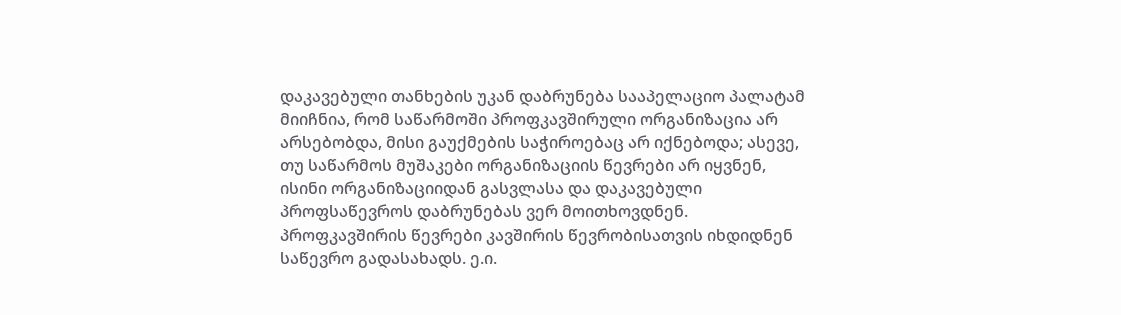დაკავებული თანხების უკან დაბრუნება სააპელაციო პალატამ მიიჩნია, რომ საწარმოში პროფკავშირული ორგანიზაცია არ არსებობდა, მისი გაუქმების საჭიროებაც არ იქნებოდა; ასევე, თუ საწარმოს მუშაკები ორგანიზაციის წევრები არ იყვნენ, ისინი ორგანიზაციიდან გასვლასა და დაკავებული პროფსაწევროს დაბრუნებას ვერ მოითხოვდნენ. პროფკავშირის წევრები კავშირის წევრობისათვის იხდიდნენ საწევრო გადასახადს. ე.ი.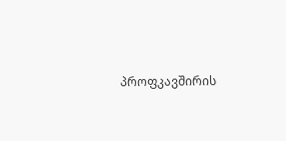პროფკავშირის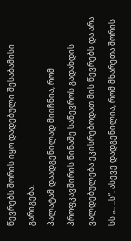წევრებს შორის იყო დადებული შესაბამისი გარიგება.
პალატამ დაადგენილად მიიჩნია, რომ პროფკავშირის წინაშე საწევროს გადახდის ვალდებულება ეკისრებოდათ მის წევრებს და არა სს „.. ..ს“. ასევე დადგენილია, რომ მხარეთა შორის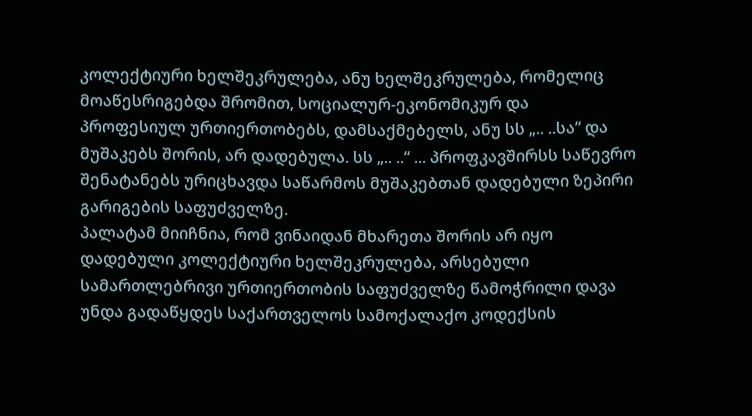კოლექტიური ხელშეკრულება, ანუ ხელშეკრულება, რომელიც მოაწესრიგებდა შრომით, სოციალურ-ეკონომიკურ და პროფესიულ ურთიერთობებს, დამსაქმებელს, ანუ სს „.. ..სა“ და მუშაკებს შორის, არ დადებულა. სს „.. ..“ ... პროფკავშირსს საწევრო შენატანებს ურიცხავდა საწარმოს მუშაკებთან დადებული ზეპირი გარიგების საფუძველზე.
პალატამ მიიჩნია, რომ ვინაიდან მხარეთა შორის არ იყო დადებული კოლექტიური ხელშეკრულება, არსებული სამართლებრივი ურთიერთობის საფუძველზე წამოჭრილი დავა უნდა გადაწყდეს საქართველოს სამოქალაქო კოდექსის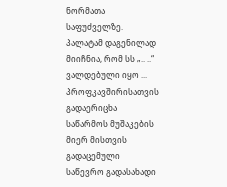ნორმათა საფუძველზე.
პალატამ დაგენილად მიიჩნია, რომ სს „.. ..“ ვალდებული იყო ... პროფკავშირისათვის გადაერიცხა საწარმოს მუშაკების მიერ მისთვის გადაცემული საწევრო გადასახადი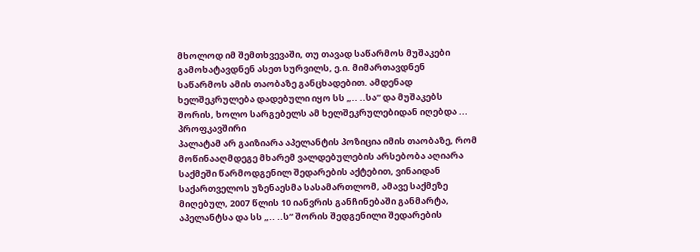მხოლოდ იმ შემთხვევაში, თუ თავად საწარმოს მუშაკები გამოხატავდნენ ასეთ სურვილს, ე.ი. მიმართავდნენ საწარმოს ამის თაობაზე განცხადებით. ამდენად ხელშეკრულება დადებული იყო სს „.. ..სა“ და მუშაკებს შორის, ხოლო სარგებელს ამ ხელშეკრულებიდან იღებდა ... პროფკავშირი
პალატამ არ გაიზიარა აპელანტის პოზიცია იმის თაობაზე, რომ მოწინააღმდეგე მხარემ ვალდებულების არსებობა აღიარა საქმეში წარმოდგენილ შედარების აქტებით, ვინაიდან საქართველოს უზენაესმა სასამართლომ, ამავე საქმეზე მიღებულ, 2007 წლის 10 იანვრის განჩინებაში განმარტა, აპელანტსა და სს „.. ..ს“ შორის შედგენილი შედარების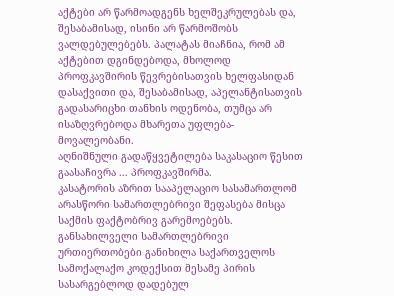აქტები არ წარმოადგენს ხელშეკრულებას და, შესაბამისად, ისინი არ წარმოშობს ვალდებულებებს. პალატას მიაჩნია, რომ ამ აქტებით დგინდებოდა, მხოლოდ პროფკავშირის წევრებისათვის ხელფასიდან დასაქვითი და, შესაბამისად, აპელანტისათვის გადასარიცხი თანხის ოდენობა, თუმცა არ ისაზღვრებოდა მხარეთა უფლება-მოვალეობანი.
აღნიშნული გადაწყვეტილება საკასაციო წესით გაასაჩივრა ... პროფკავშირმა.
კასატორის აზრით სააპელაციო სასამართლომ არასწორი სამართლებრივი შეფასება მისცა საქმის ფაქტობრივ გარემოებებს. განსახილველი სამართლებრივი ურთიერთობები განიხილა საქართველოს სამოქალაქო კოდექსით მესამე პირის სასარგებლოდ დადებულ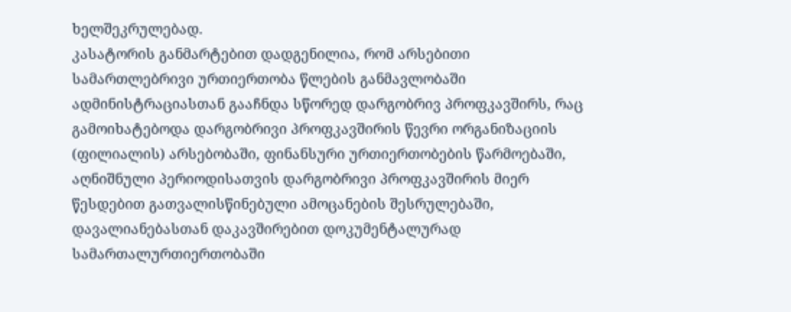ხელშეკრულებად.
კასატორის განმარტებით დადგენილია, რომ არსებითი სამართლებრივი ურთიერთობა წლების განმავლობაში ადმინისტრაციასთან გააჩნდა სწორედ დარგობრივ პროფკავშირს, რაც გამოიხატებოდა დარგობრივი პროფკავშირის წევრი ორგანიზაციის (ფილიალის) არსებობაში, ფინანსური ურთიერთობების წარმოებაში, აღნიშნული პერიოდისათვის დარგობრივი პროფკავშირის მიერ წესდებით გათვალისწინებული ამოცანების შესრულებაში, დავალიანებასთან დაკავშირებით დოკუმენტალურად სამართალურთიერთობაში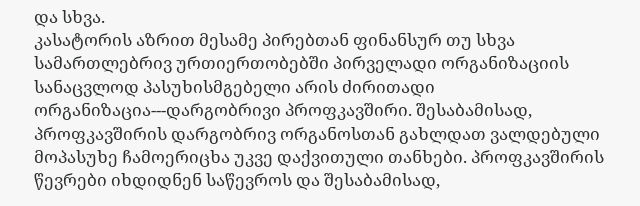და სხვა.
კასატორის აზრით მესამე პირებთან ფინანსურ თუ სხვა სამართლებრივ ურთიერთობებში პირველადი ორგანიზაციის სანაცვლოდ პასუხისმგებელი არის ძირითადი ორგანიზაცია---დარგობრივი პროფკავშირი. შესაბამისად, პროფკავშირის დარგობრივ ორგანოსთან გახლდათ ვალდებული მოპასუხე ჩამოერიცხა უკვე დაქვითული თანხები. პროფკავშირის წევრები იხდიდნენ საწევროს და შესაბამისად,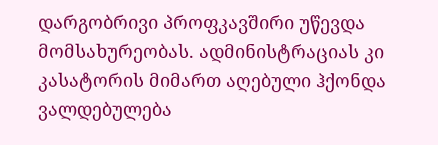დარგობრივი პროფკავშირი უწევდა მომსახურეობას. ადმინისტრაციას კი კასატორის მიმართ აღებული ჰქონდა ვალდებულება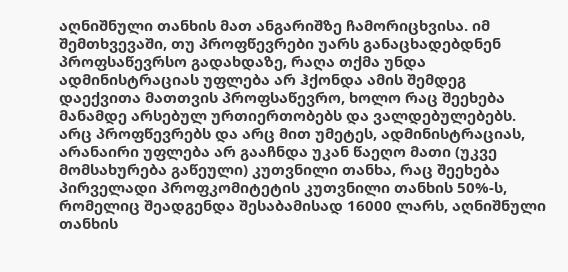აღნიშნული თანხის მათ ანგარიშზე ჩამორიცხვისა. იმ შემთხვევაში, თუ პროფწევრები უარს განაცხადებდნენ პროფსაწევრსო გადახდაზე, რაღა თქმა უნდა ადმინისტრაციას უფლება არ ჰქონდა ამის შემდეგ დაექვითა მათთვის პროფსაწევრო, ხოლო რაც შეეხება მანამდე არსებულ ურთიერთობებს და ვალდებულებებს. არც პროფწევრებს და არც მით უმეტეს, ადმინისტრაციას, არანაირი უფლება არ გააჩნდა უკან წაეღო მათი (უკვე მომსახურება გაწეული) კუთვნილი თანხა, რაც შეეხება პირველადი პროფკომიტეტის კუთვნილი თანხის 50%-ს, რომელიც შეადგენდა შესაბამისად 16000 ლარს, აღნიშნული თანხის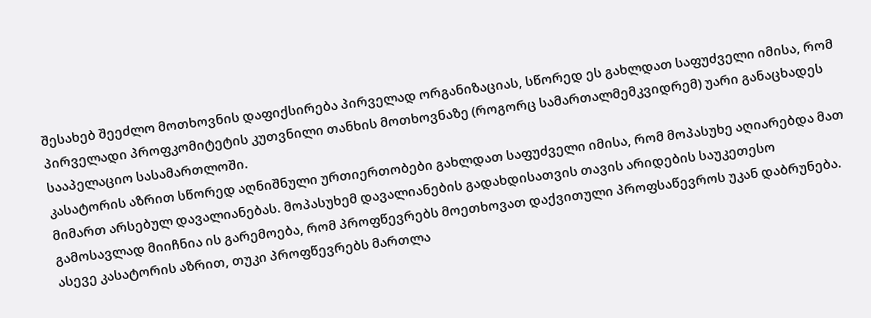შესახებ შეეძლო მოთხოვნის დაფიქსირება პირველად ორგანიზაციას, სწორედ ეს გახლდათ საფუძველი იმისა, რომ პირველადი პროფკომიტეტის კუთვნილი თანხის მოთხოვნაზე (როგორც სამართალმემკვიდრემ) უარი განაცხადეს სააპელაციო სასამართლოში.
კასატორის აზრით სწორედ აღნიშნული ურთიერთობები გახლდათ საფუძველი იმისა, რომ მოპასუხე აღიარებდა მათ მიმართ არსებულ დავალიანებას. მოპასუხემ დავალიანების გადახდისათვის თავის არიდების საუკეთესო გამოსავლად მიიჩნია ის გარემოება, რომ პროფწევრებს მოეთხოვათ დაქვითული პროფსაწევროს უკან დაბრუნება. ასევე კასატორის აზრით, თუკი პროფწევრებს მართლა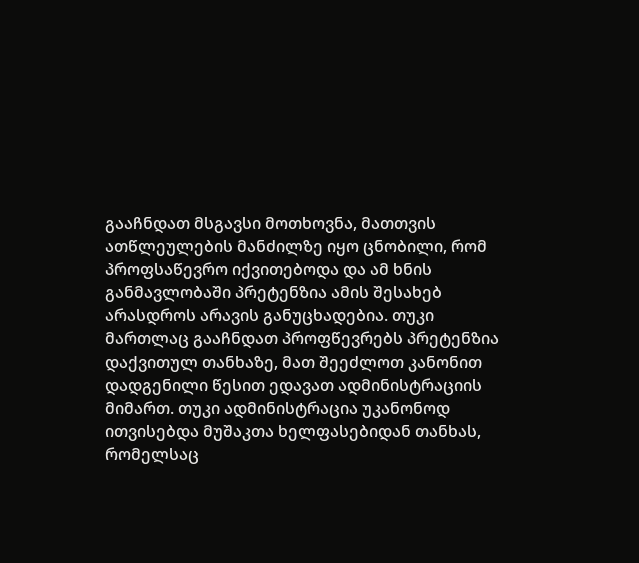გააჩნდათ მსგავსი მოთხოვნა, მათთვის ათწლეულების მანძილზე იყო ცნობილი, რომ პროფსაწევრო იქვითებოდა და ამ ხნის განმავლობაში პრეტენზია ამის შესახებ არასდროს არავის განუცხადებია. თუკი მართლაც გააჩნდათ პროფწევრებს პრეტენზია დაქვითულ თანხაზე, მათ შეეძლოთ კანონით დადგენილი წესით ედავათ ადმინისტრაციის მიმართ. თუკი ადმინისტრაცია უკანონოდ ითვისებდა მუშაკთა ხელფასებიდან თანხას, რომელსაც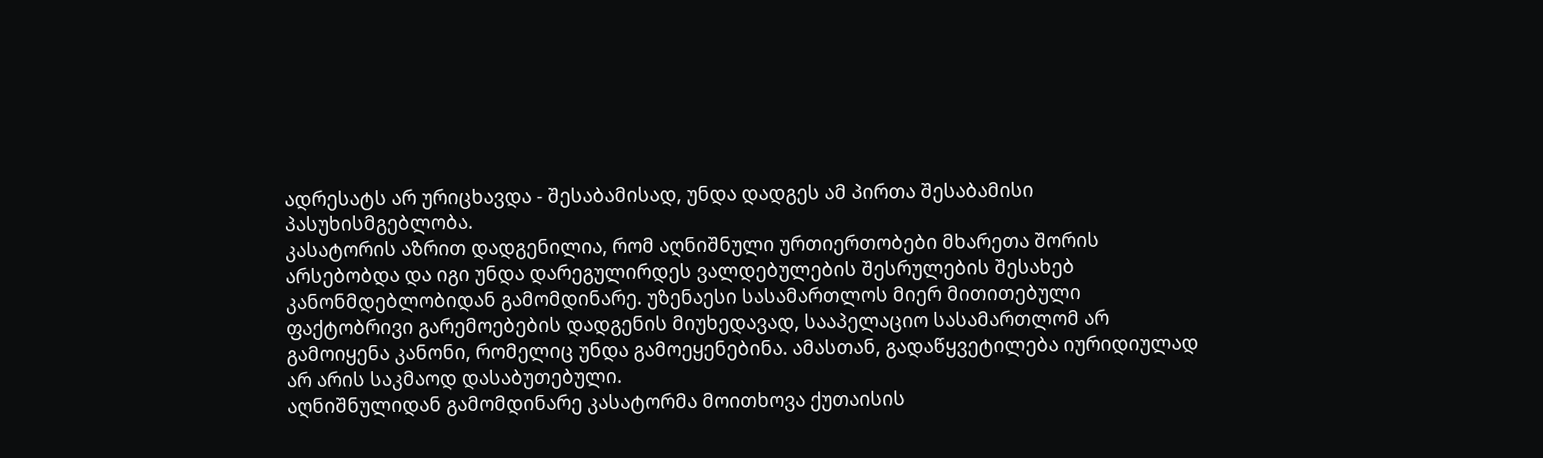ადრესატს არ ურიცხავდა - შესაბამისად, უნდა დადგეს ამ პირთა შესაბამისი პასუხისმგებლობა.
კასატორის აზრით დადგენილია, რომ აღნიშნული ურთიერთობები მხარეთა შორის არსებობდა და იგი უნდა დარეგულირდეს ვალდებულების შესრულების შესახებ კანონმდებლობიდან გამომდინარე. უზენაესი სასამართლოს მიერ მითითებული ფაქტობრივი გარემოებების დადგენის მიუხედავად, სააპელაციო სასამართლომ არ გამოიყენა კანონი, რომელიც უნდა გამოეყენებინა. ამასთან, გადაწყვეტილება იურიდიულად არ არის საკმაოდ დასაბუთებული.
აღნიშნულიდან გამომდინარე კასატორმა მოითხოვა ქუთაისის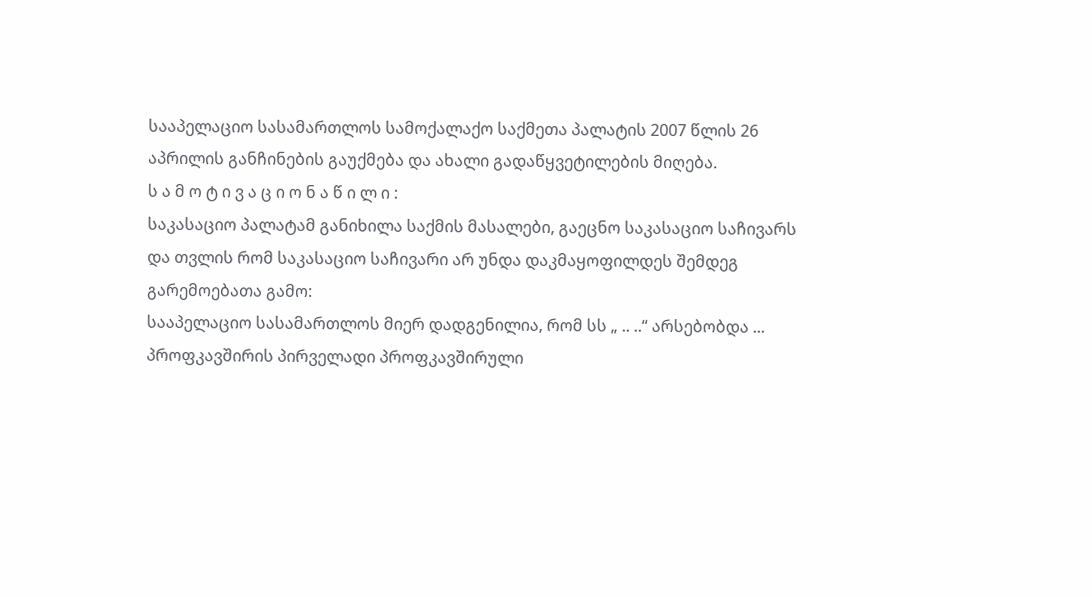სააპელაციო სასამართლოს სამოქალაქო საქმეთა პალატის 2007 წლის 26 აპრილის განჩინების გაუქმება და ახალი გადაწყვეტილების მიღება.
ს ა მ ო ტ ი ვ ა ც ი ო ნ ა წ ი ლ ი :
საკასაციო პალატამ განიხილა საქმის მასალები, გაეცნო საკასაციო საჩივარს და თვლის რომ საკასაციო საჩივარი არ უნდა დაკმაყოფილდეს შემდეგ გარემოებათა გამო:
სააპელაციო სასამართლოს მიერ დადგენილია, რომ სს „ .. ..“ არსებობდა ... პროფკავშირის პირველადი პროფკავშირული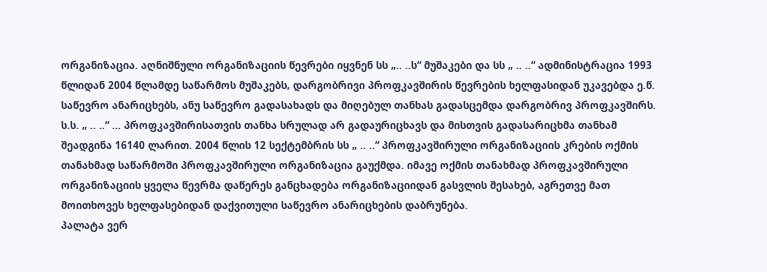ორგანიზაცია. აღნიშნული ორგანიზაციის წევრები იყვნენ სს „.. ..ს“ მუშაკები და სს „ .. ..“ ადმინისტრაცია 1993 წლიდან 2004 წლამდე საწარმოს მუშაკებს, დარგობრივი პროფკავშირის წევრების ხელფასიდან უკავებდა ე.წ. საწევრო ანარიცხებს, ანუ საწევრო გადასახადს და მიღებულ თანხას გადასცემდა დარგობრივ პროფკავშირს. ს.ს. „ .. ..“ ... პროფკავშირისათვის თანხა სრულად არ გადაურიცხავს და მისთვის გადასარიცხმა თანხამ შეადგინა 16140 ლარით. 2004 წლის 12 სექტემბრის სს „ .. ..“ პროფკავშირული ორგანიზაციის კრების ოქმის თანახმად საწარმოში პროფკავშირული ორგანიზაცია გაუქმდა. იმავე ოქმის თანახმად პროფკავშირული ორგანიზაციის ყველა წევრმა დაწერეს განცხადება ორგანიზაციიდან გასვლის შესახებ, აგრეთვე მათ მოითხოვეს ხელფასებიდან დაქვითული საწევრო ანარიცხების დაბრუნება.
პალატა ვერ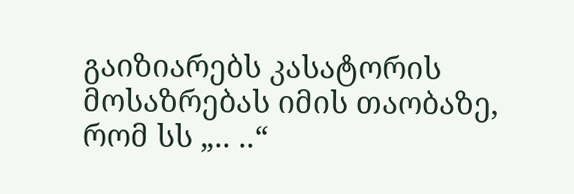გაიზიარებს კასატორის მოსაზრებას იმის თაობაზე, რომ სს „.. ..“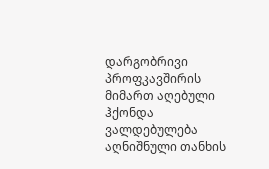დარგობრივი პროფკავშირის მიმართ აღებული ჰქონდა ვალდებულება აღნიშნული თანხის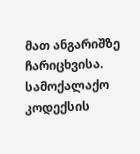მათ ანგარიშზე ჩარიცხვისა. სამოქალაქო კოდექსის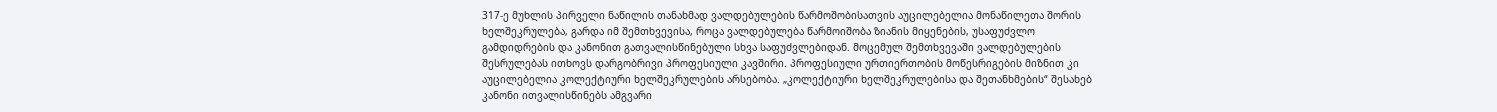317-ე მუხლის პირველი ნაწილის თანახმად ვალდებულების წარმოშობისათვის აუცილებელია მონაწილეთა შორის ხელშეკრულება, გარდა იმ შემთხვევისა, როცა ვალდებულება წარმოიშობა ზიანის მიყენების, უსაფუძვლო გამდიდრების და კანონით გათვალისწინებული სხვა საფუძვლებიდან. მოცემულ შემთხვევაში ვალდებულების შესრულებას ითხოვს დარგობრივი პროფესიული კავშირი. პროფესიული ურთიერთობის მოწესრიგების მიზნით კი აუცილებელია კოლექტიური ხელშეკრულების არსებობა. „კოლექტიური ხელშეკრულებისა და შეთანხმების“ შესახებ კანონი ითვალისწინებს ამგვარი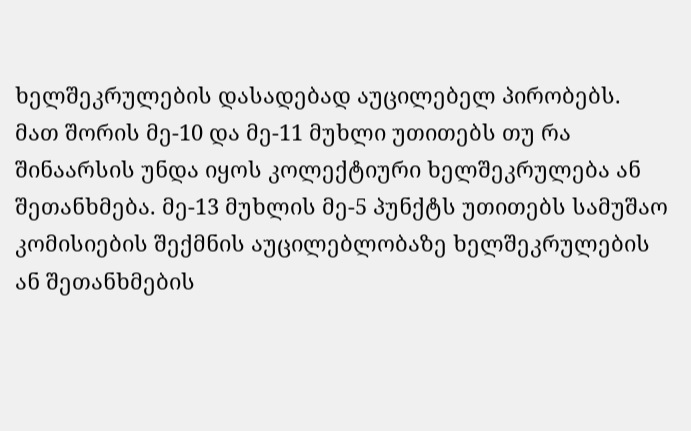ხელშეკრულების დასადებად აუცილებელ პირობებს. მათ შორის მე-10 და მე-11 მუხლი უთითებს თუ რა შინაარსის უნდა იყოს კოლექტიური ხელშეკრულება ან შეთანხმება. მე-13 მუხლის მე-5 პუნქტს უთითებს სამუშაო კომისიების შექმნის აუცილებლობაზე ხელშეკრულების ან შეთანხმების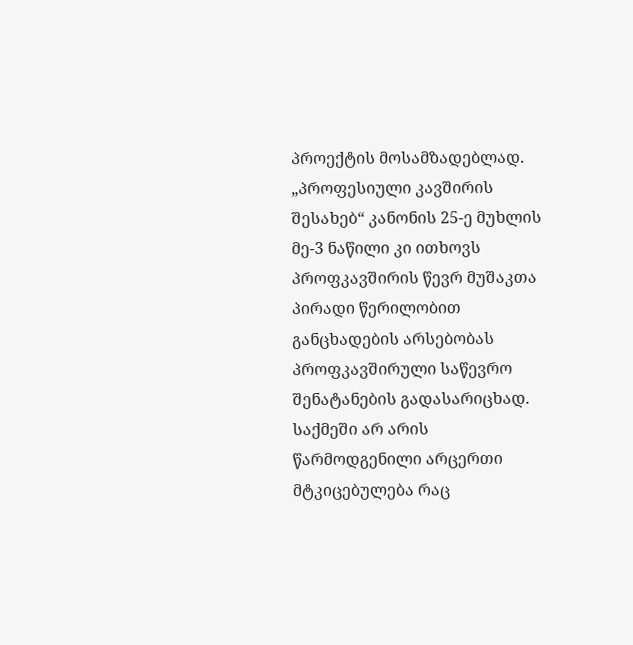პროექტის მოსამზადებლად. „პროფესიული კავშირის შესახებ“ კანონის 25-ე მუხლის მე-3 ნაწილი კი ითხოვს პროფკავშირის წევრ მუშაკთა პირადი წერილობით განცხადების არსებობას პროფკავშირული საწევრო შენატანების გადასარიცხად. საქმეში არ არის წარმოდგენილი არცერთი მტკიცებულება რაც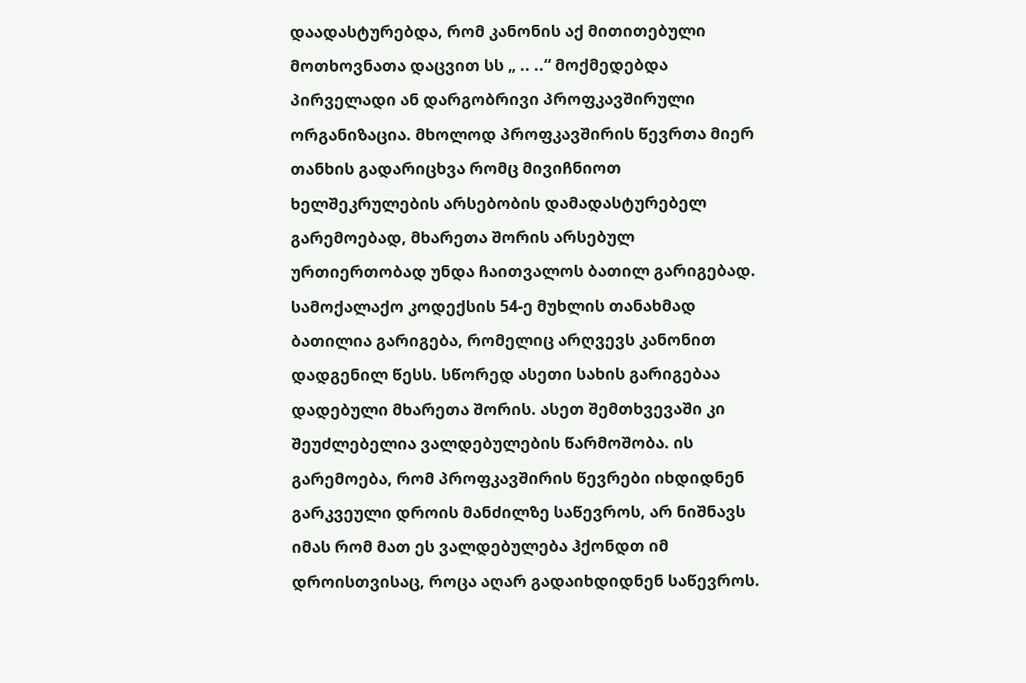დაადასტურებდა, რომ კანონის აქ მითითებული მოთხოვნათა დაცვით სს „ .. ..“ მოქმედებდა პირველადი ან დარგობრივი პროფკავშირული ორგანიზაცია. მხოლოდ პროფკავშირის წევრთა მიერ თანხის გადარიცხვა რომც მივიჩნიოთ ხელშეკრულების არსებობის დამადასტურებელ გარემოებად, მხარეთა შორის არსებულ ურთიერთობად უნდა ჩაითვალოს ბათილ გარიგებად. სამოქალაქო კოდექსის 54-ე მუხლის თანახმად ბათილია გარიგება, რომელიც არღვევს კანონით დადგენილ წესს. სწორედ ასეთი სახის გარიგებაა დადებული მხარეთა შორის. ასეთ შემთხვევაში კი შეუძლებელია ვალდებულების წარმოშობა. ის გარემოება, რომ პროფკავშირის წევრები იხდიდნენ გარკვეული დროის მანძილზე საწევროს, არ ნიშნავს იმას რომ მათ ეს ვალდებულება ჰქონდთ იმ დროისთვისაც, როცა აღარ გადაიხდიდნენ საწევროს.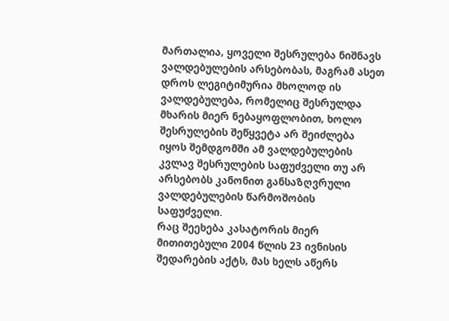მართალია, ყოველი შესრულება ნიშნავს ვალდებულების არსებობას, მაგრამ ასეთ დროს ლეგიტიმურია მხოლოდ ის ვალდებულება, რომელიც შესრულდა მხარის მიერ ნებაყოფლობით, ხოლო შესრულების შეწყვეტა არ შეიძლება იყოს შემდგომში ამ ვალდებულების კვლავ შესრულების საფუძველი თუ არ არსებობს კანონით განსაზღვრული ვალდებულების წარმოშობის საფუძველი.
რაც შეეხება კასატორის მიერ მითითებული 2004 წლის 23 ივნისის შედარების აქტს, მას ხელს აწერს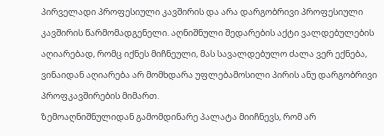პირველადი პროფესიული კავშირის და არა დარგობრივი პროფესიული კავშირის წარმომადგენელი. აღნიშნული შედარების აქტი ვალდებულების აღიარებად, რომც იქნეს მიჩნეული, მას სავალდებულო ძალა ვერ ექნება, ვინაიდან აღიარება არ მომხდარა უფლებამოსილი პირის ანუ დარგობრივი პროფკავშირების მიმართ.
ზემოაღნიშნულიდან გამომდინარე პალატა მიიჩნევს, რომ არ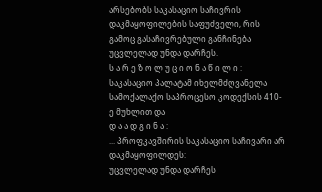არსებობს საკასაციო საჩივრის დაკმაყოფილების საფუძველი, რის გამოც გასაჩივრებული განჩინება უცვლელად უნდა დარჩეს.
ს ა რ ე ზ ო ლ უ ც ი ო ნ ა წ ი ლ ი :
საკასაციო პალატამ იხელმძღვანელა სამოქალაქო საპროცესო კოდექსის 410-ე მუხლით და
დ ა ა დ გ ი ნ ა :
... პროფკავშირის საკასაციო საჩივარი არ დაკმაყოფილდეს:
უცვლელად უნდა დარჩეს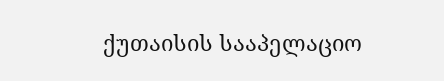ქუთაისის სააპელაციო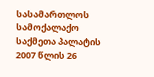სასამართლოს სამოქალაქო საქმეთა პალატის 2007 წლის 26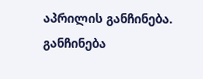აპრილის განჩინება.
განჩინება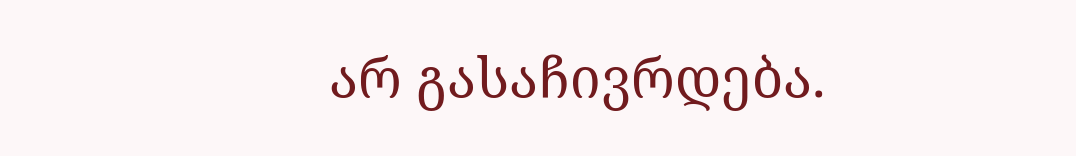არ გასაჩივრდება.